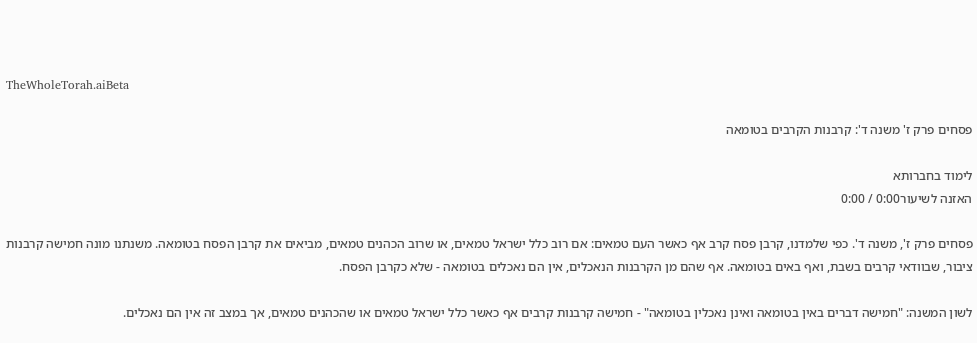TheWholeTorah.aiBeta

פסחים פרק ז' משנה ד': קרבנות הקרבים בטומאה

לימוד בחברותא
האזנה לשיעור0:00 / 0:00

פסחים פרק ז', משנה ד'. כפי שלמדנו, קרבן פסח קרב אף כאשר העם טמאים: אם רוב כלל ישראל טמאים, או שרוב הכהנים טמאים, מביאים את קרבן הפסח בטומאה. משנתנו מונה חמישה קרבנות ציבור, שבוודאי קרבים בשבת, ואף באים בטומאה. אף שהם מן הקרבנות הנאכלים, אין הם נאכלים בטומאה - שלא כקרבן הפסח.

לשון המשנה: "חמישה דברים באין בטומאה ואינן נאכלין בטומאה" - חמישה קרבנות קרבים אף כאשר כלל ישראל טמאים או שהכהנים טמאים, אך במצב זה אין הם נאכלים.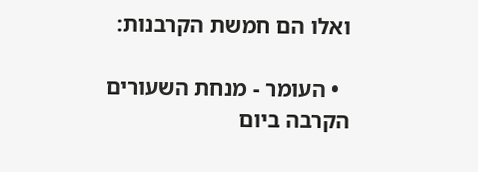ואלו הם חמשת הקרבנות:

  • העומר - מנחת השעורים הקרבה ביום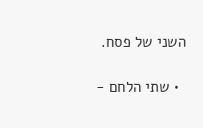השני של פסח.

  • שתי הלחם -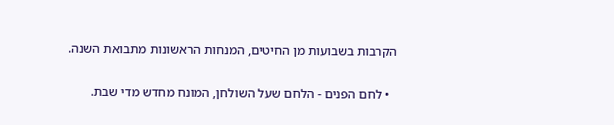הקרבות בשבועות מן החיטים, המנחות הראשונות מתבואת השנה.

  • לחם הפנים - הלחם שעל השולחן, המונח מחדש מדי שבת.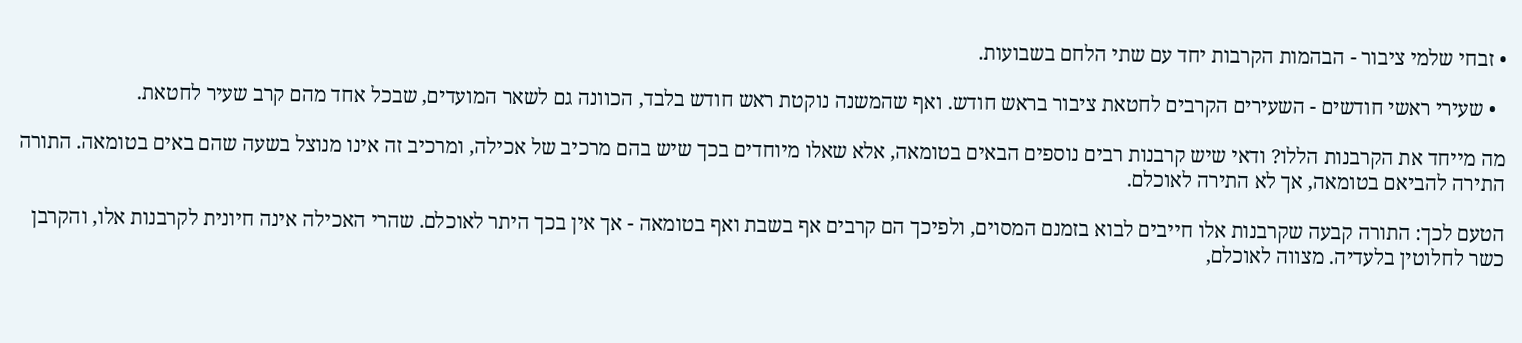• זבחי שלמי ציבור - הבהמות הקרבות יחד עם שתי הלחם בשבועות.

  • שעירי ראשי חודשים - השעירים הקרבים לחטאת ציבור בראש חודש. ואף שהמשנה נוקטת ראש חודש בלבד, הכוונה גם לשאר המועדים, שבכל אחד מהם קרב שעיר לחטאת.

מה מייחד את הקרבנות הללו? ודאי שיש קרבנות רבים נוספים הבאים בטומאה, אלא שאלו מיוחדים בכך שיש בהם מרכיב של אכילה, ומרכיב זה אינו מנוצל בשעה שהם באים בטומאה. התורה התירה להביאם בטומאה, אך לא התירה לאוכלם.

הטעם לכך: התורה קבעה שקרבנות אלו חייבים לבוא בזמנם המסוים, ולפיכך הם קרבים אף בשבת ואף בטומאה - אך אין בכך היתר לאוכלם. שהרי האכילה אינה חיונית לקרבנות אלו, והקרבן כשר לחלוטין בלעדיה. מצווה לאוכלם,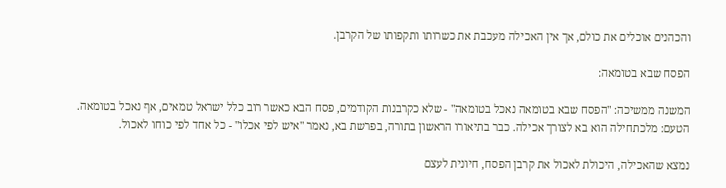והכהנים אוכלים את כולם, אך אין האכילה מעכבת את כשרותו ותקפותו של הקרבן.

הפסח שבא בטומאה:

המשנה ממשיכה: "הפסח שבא בטומאה נאכל בטומאה" - שלא כקרבנות הקודמים, פסח הבא כאשר רוב כלל ישראל טמאים, אף נאכל בטומאה. הטעם: מלכתחילה הוא בא לצורך אכילה. כבר בתיאורו הראשון בתורה, בפרשת בא, נאמר "איש לפי אכלו" - כל אחד לפי כוחו לאכול.

נמצא שהאכילה, היכולת לאכול את קרבן הפסח, חיונית לעצם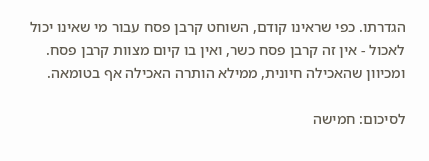הגדרתו. כפי שראינו קודם, השוחט קרבן פסח עבור מי שאינו יכול לאכול - אין זה קרבן פסח כשר, ואין בו קיום מצוות קרבן פסח. ומכיוון שהאכילה חיונית, ממילא הותרה האכילה אף בטומאה.

לסיכום: חמישה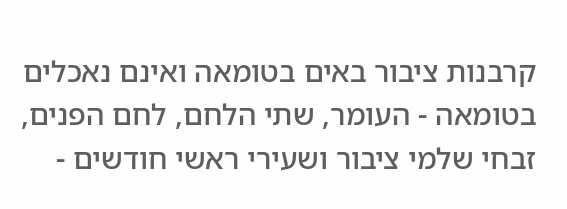קרבנות ציבור באים בטומאה ואינם נאכלים בטומאה - העומר, שתי הלחם, לחם הפנים, זבחי שלמי ציבור ושעירי ראשי חודשים -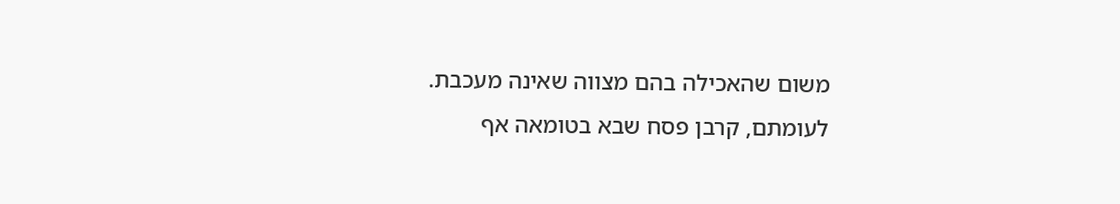משום שהאכילה בהם מצווה שאינה מעכבת. לעומתם, קרבן פסח שבא בטומאה אף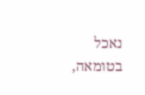נאכל בטומאה,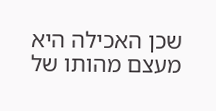שכן האכילה היא מעצם מהותו של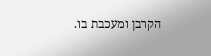הקרבן ומעכבת בו.